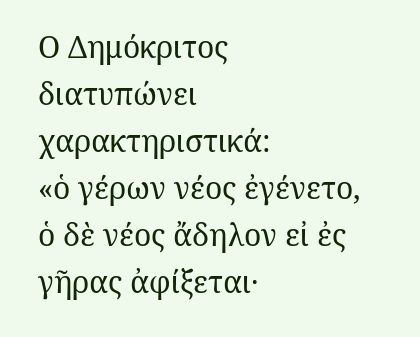Ο Δημόκριτος διατυπώνει χαρακτηριστικά:
«ὁ γέρων νέος ἐγένετο, ὁ δὲ νέος ἄδηλον εἰ ἐς γῆρας ἀφίξεται·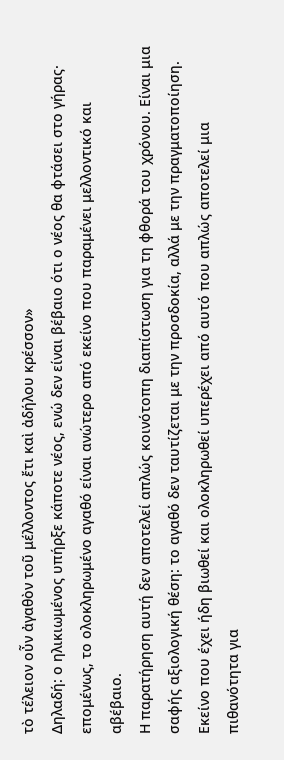τὸ τέλειον οὖν ἀγαθὸν τοῦ μέλλοντος ἔτι καὶ ἀδήλου κρέσσον»
Δηλαδή: ο ηλικιωμένος υπήρξε κάποτε νέος, ενώ δεν είναι βέβαιο ότι ο νέος θα φτάσει στο γήρας· επομένως, το ολοκληρωμένο αγαθό είναι ανώτερο από εκείνο που παραμένει μελλοντικό και αβέβαιο.
Η παρατήρηση αυτή δεν αποτελεί απλώς κοινότοπη διαπίστωση για τη φθορά του χρόνου. Είναι μια σαφής αξιολογική θέση: το αγαθό δεν ταυτίζεται με την προσδοκία, αλλά με την πραγματοποίηση. Εκείνο που έχει ήδη βιωθεί και ολοκληρωθεί υπερέχει από αυτό που απλώς αποτελεί μια πιθανότητα για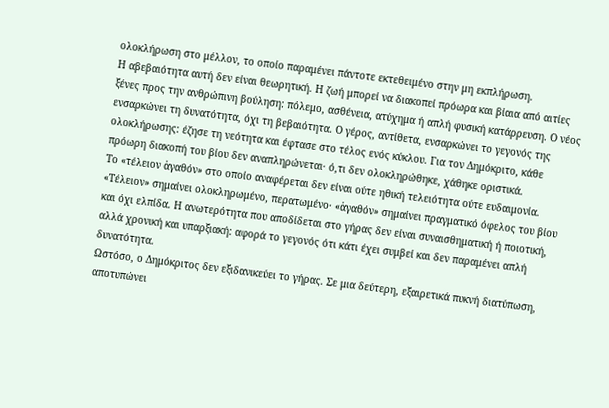ολοκλήρωση στο μέλλον, το οποίο παραμένει πάντοτε εκτεθειμένο στην μη εκπλήρωση.
Η αβεβαιότητα αυτή δεν είναι θεωρητική. Η ζωή μπορεί να διακοπεί πρόωρα και βίαια από αιτίες ξένες προς την ανθρώπινη βούληση: πόλεμο, ασθένεια, ατύχημα ή απλή φυσική κατάρρευση. Ο νέος ενσαρκώνει τη δυνατότητα, όχι τη βεβαιότητα. Ο γέρος, αντίθετα, ενσαρκώνει το γεγονός της ολοκλήρωσης: έζησε τη νεότητα και έφτασε στο τέλος ενός κύκλου. Για τον Δημόκριτο, κάθε πρόωρη διακοπή του βίου δεν αναπληρώνεται· ό,τι δεν ολοκληρώθηκε, χάθηκε οριστικά.
Το «τέλειον ἀγαθόν» στο οποίο αναφέρεται δεν είναι ούτε ηθική τελειότητα ούτε ευδαιμονία. «Τέλειον» σημαίνει ολοκληρωμένο, περατωμένο· «ἀγαθόν» σημαίνει πραγματικό όφελος του βίου και όχι ελπίδα. Η ανωτερότητα που αποδίδεται στο γήρας δεν είναι συναισθηματική ή ποιοτική, αλλά χρονική και υπαρξιακή: αφορά το γεγονός ότι κάτι έχει συμβεί και δεν παραμένει απλή δυνατότητα.
Ωστόσο, ο Δημόκριτος δεν εξιδανικεύει το γήρας. Σε μια δεύτερη, εξαιρετικά πυκνή διατύπωση, αποτυπώνει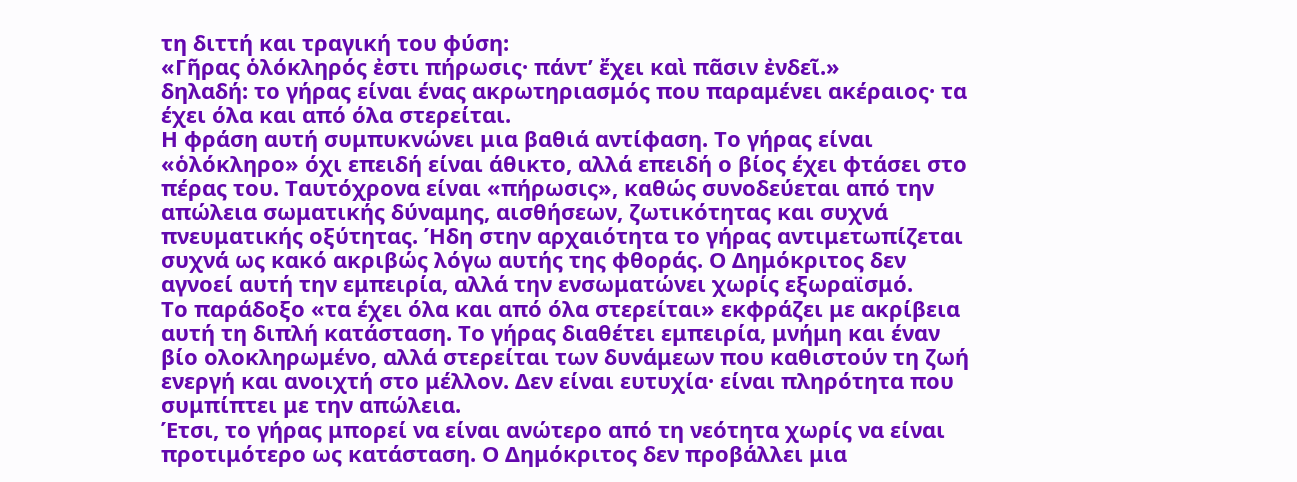τη διττή και τραγική του φύση:
«Γῆρας ὁλόκληρός ἐστι πήρωσις· πάντ’ ἔχει καὶ πᾶσιν ἐνδεῖ.»
δηλαδή: το γήρας είναι ένας ακρωτηριασμός που παραμένει ακέραιος· τα έχει όλα και από όλα στερείται.
Η φράση αυτή συμπυκνώνει μια βαθιά αντίφαση. Το γήρας είναι «ὁλόκληρο» όχι επειδή είναι άθικτο, αλλά επειδή ο βίος έχει φτάσει στο πέρας του. Ταυτόχρονα είναι «πήρωσις», καθώς συνοδεύεται από την απώλεια σωματικής δύναμης, αισθήσεων, ζωτικότητας και συχνά πνευματικής οξύτητας. Ήδη στην αρχαιότητα το γήρας αντιμετωπίζεται συχνά ως κακό ακριβώς λόγω αυτής της φθοράς. Ο Δημόκριτος δεν αγνοεί αυτή την εμπειρία, αλλά την ενσωματώνει χωρίς εξωραϊσμό.
Το παράδοξο «τα έχει όλα και από όλα στερείται» εκφράζει με ακρίβεια αυτή τη διπλή κατάσταση. Το γήρας διαθέτει εμπειρία, μνήμη και έναν βίο ολοκληρωμένο, αλλά στερείται των δυνάμεων που καθιστούν τη ζωή ενεργή και ανοιχτή στο μέλλον. Δεν είναι ευτυχία· είναι πληρότητα που συμπίπτει με την απώλεια.
Έτσι, το γήρας μπορεί να είναι ανώτερο από τη νεότητα χωρίς να είναι προτιμότερο ως κατάσταση. Ο Δημόκριτος δεν προβάλλει μια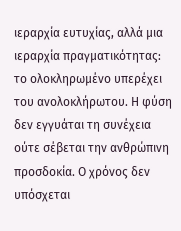ιεραρχία ευτυχίας, αλλά μια ιεραρχία πραγματικότητας: το ολοκληρωμένο υπερέχει του ανολοκλήρωτου. Η φύση δεν εγγυάται τη συνέχεια ούτε σέβεται την ανθρώπινη προσδοκία. Ο χρόνος δεν υπόσχεται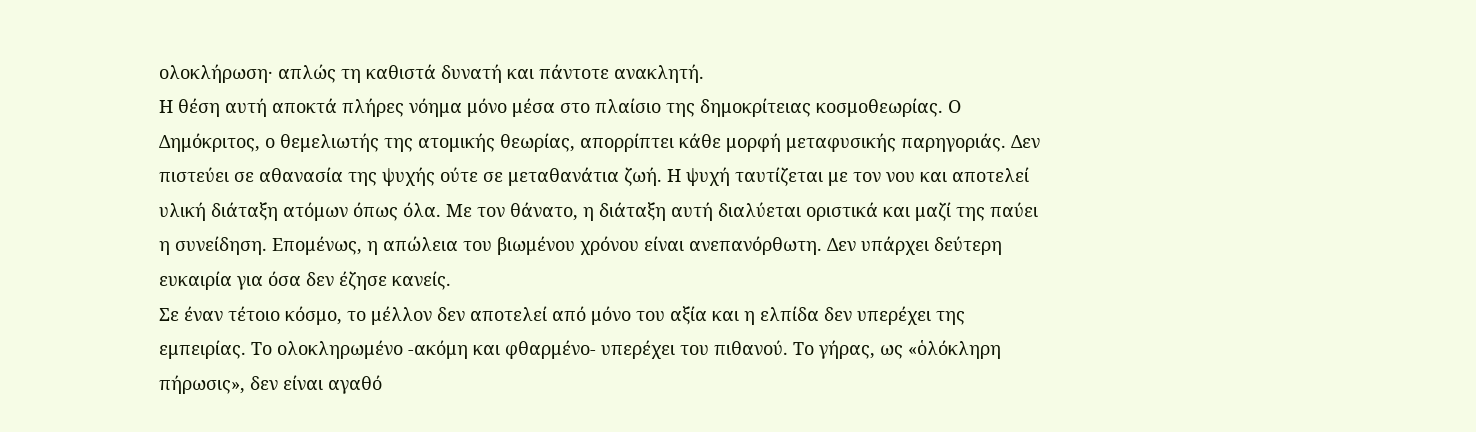ολοκλήρωση· απλώς τη καθιστά δυνατή και πάντοτε ανακλητή.
Η θέση αυτή αποκτά πλήρες νόημα μόνο μέσα στο πλαίσιο της δημοκρίτειας κοσμοθεωρίας. Ο Δημόκριτος, ο θεμελιωτής της ατομικής θεωρίας, απορρίπτει κάθε μορφή μεταφυσικής παρηγοριάς. Δεν πιστεύει σε αθανασία της ψυχής ούτε σε μεταθανάτια ζωή. Η ψυχή ταυτίζεται με τον νου και αποτελεί υλική διάταξη ατόμων όπως όλα. Με τον θάνατο, η διάταξη αυτή διαλύεται οριστικά και μαζί της παύει η συνείδηση. Επομένως, η απώλεια του βιωμένου χρόνου είναι ανεπανόρθωτη. Δεν υπάρχει δεύτερη ευκαιρία για όσα δεν έζησε κανείς.
Σε έναν τέτοιο κόσμο, το μέλλον δεν αποτελεί από μόνο του αξία και η ελπίδα δεν υπερέχει της εμπειρίας. Το ολοκληρωμένο -ακόμη και φθαρμένο- υπερέχει του πιθανού. Το γήρας, ως «ὁλόκληρη πήρωσις», δεν είναι αγαθό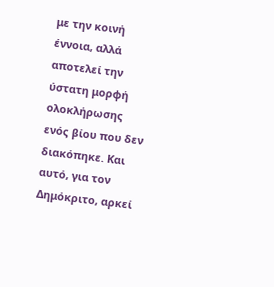με την κοινή έννοια, αλλά αποτελεί την ύστατη μορφή ολοκλήρωσης ενός βίου που δεν διακόπηκε. Και αυτό, για τον Δημόκριτο, αρκεί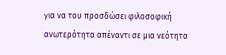για να του προσδώσει φιλοσοφική ανωτερότητα απέναντι σε μια νεότητα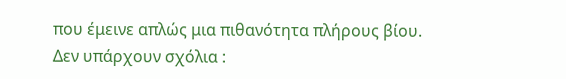που έμεινε απλώς μια πιθανότητα πλήρους βίου.
Δεν υπάρχουν σχόλια :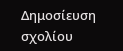Δημοσίευση σχολίου